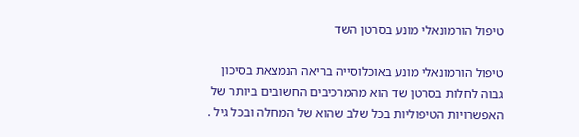טיפול הורמונאלי מונע בסרטן השד

טיפול הורמונאלי מונע באוכלוסייה בריאה הנמצאת בסיכון גבוה לחלות בסרטן שד הוא מהמרכיבים החשובים ביותר של האפשרויות הטיפוליות בכל שלב שהוא של המחלה ובכל גיל .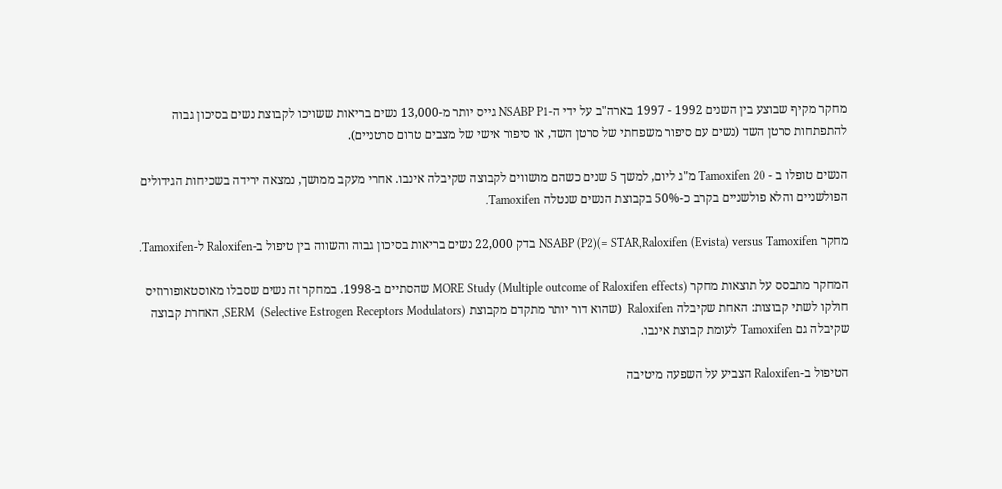מחקר מקיף שבוצע בין השנים 1992 - 1997 בארה"ב על ידי ה-NSABP P1 גייס יותר מ-13,000 נשים בריאות ששויכו לקבוצת נשים בסיכון גבוה להתפתחות סרטן השד (נשים עם סיפור משפחתי של סרטן השד, או סיפור אישי של מצבים טרום סרטניים).

הנשים טופלו ב - Tamoxifen 20 מ"ג ליום, למשך 5 שנים כשהם מושווים לקבוצה שקיבלה אינבו. אחרי מעקב ממושך, נמצאה ירידה בשכיחות הגידולים הפולשניים והלא פולשניים בקרב כ-50% בקבוצת הנשים שנטלה Tamoxifen.

מחקר NSABP (P2)(= STAR,Raloxifen (Evista) versus Tamoxifen בדק 22,000 נשים בריאות בסיכון גבוה והשווה בין טיפול ב-Raloxifen ל-Tamoxifen.

המחקר מתבסס על תוצאות מחקר MORE Study (Multiple outcome of Raloxifen effects) שהסתיים ב-1998. במחקר זה נשים שסבלו מאוסטאופורוזיס חולקו לשתי קבוצות: האחת שקיבלה Raloxifen  (שהוא דור יותר מתקדם מקבוצת SERM  (Selective Estrogen Receptors Modulators), האחרת קבוצה שקיבלה גם Tamoxifen לעומת קבוצת אינבו.

הטיפול ב-Raloxifen הצביע על השפעה מיטיבה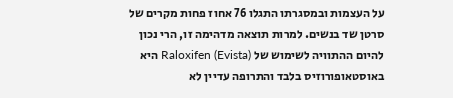על העצמות ובמסגרתו התגלו 76 אחוז פחות מקרים של סרטן שד בנשים. למרות תוצאה מדהימה זו, הרי נכון להיום ההתוויה לשימוש של Raloxifen (Evista) היא באוסטאופורוזיס בלבד והתרופה עדיין לא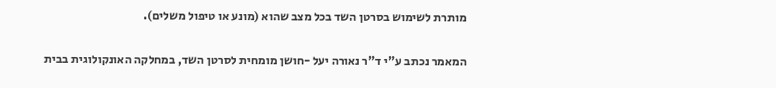מותרת לשימוש בסרטן השד בכל מצב שהוא (מונע או טיפול משלים).

המאמר נכתב ע"י ד"ר נאורה יעל -חושן מומחית לסרטן השד, במחלקה האונקולוגית בבית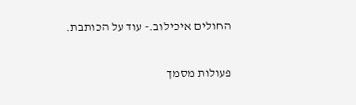החולים איכילוב.- עוד על הכותבת.

פעולות מסמך